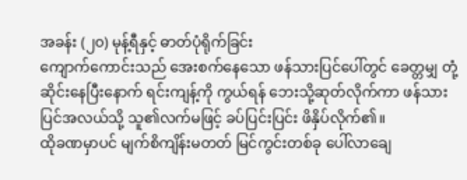အခန်း (၂၀) မုန့်ရီနှင့် ဓာတ်ပုံရိုက်ခြင်း
ကျောက်ကောင်းသည် အေးစက်နေသော ဖန်သားပြင်ပေါ်တွင် ခေတ္တမျှ တုံ့ဆိုင်းနေပြီးနောက် ရင်းကျန့်ကို ကွယ်ရန် ဘေးသို့ဆုတ်လိုက်ကာ ဖန်သားပြင်အလယ်သို့ သူ၏လက်မဖြင့် ခပ်ပြင်းပြင်း ဖိနှိပ်လိုက်၏။
ထိုခဏမှာပင် မျက်စိကျိန်းမတတ် မြင်ကွင်းတစ်ခု ပေါ်လာချေ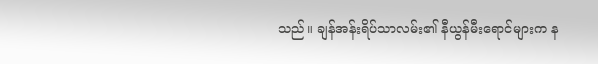သည်။ ချန်အန်းရိပ်သာလမ်း၏ နီယွန်မီးရောင်များက န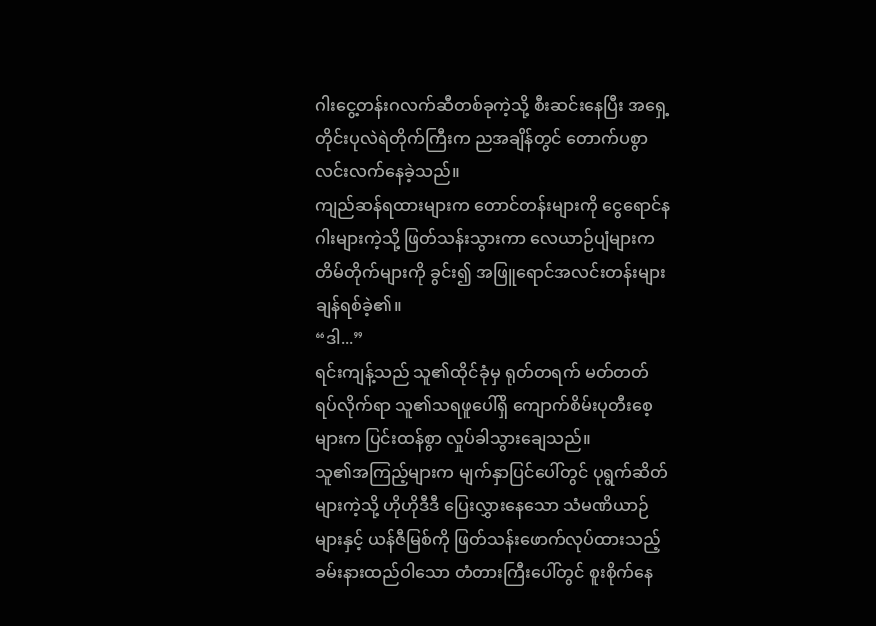ဂါးငွေ့တန်းဂလက်ဆီတစ်ခုကဲ့သို့ စီးဆင်းနေပြီး အရှေ့တိုင်းပုလဲရဲတိုက်ကြီးက ညအချိန်တွင် တောက်ပစွာ လင်းလက်နေခဲ့သည်။
ကျည်ဆန်ရထားများက တောင်တန်းများကို ငွေရောင်နဂါးများကဲ့သို့ ဖြတ်သန်းသွားကာ လေယာဉ်ပျံများက တိမ်တိုက်များကို ခွင်း၍ အဖြူရောင်အလင်းတန်းများ ချန်ရစ်ခဲ့၏။
“ဒါ...”
ရင်းကျန့်သည် သူ၏ထိုင်ခုံမှ ရုတ်တရက် မတ်တတ်ရပ်လိုက်ရာ သူ၏သရဖူပေါ်ရှိ ကျောက်စိမ်းပုတီးစေ့များက ပြင်းထန်စွာ လှုပ်ခါသွားချေသည်။
သူ၏အကြည့်များက မျက်နှာပြင်ပေါ်တွင် ပုရွက်ဆိတ်များကဲ့သို့ ဟိုဟိုဒီဒီ ပြေးလွှားနေသော သံမဏိယာဉ်များနှင့် ယန်ဇီမြစ်ကို ဖြတ်သန်းဖောက်လုပ်ထားသည့် ခမ်းနားထည်ဝါသော တံတားကြီးပေါ်တွင် စူးစိုက်နေ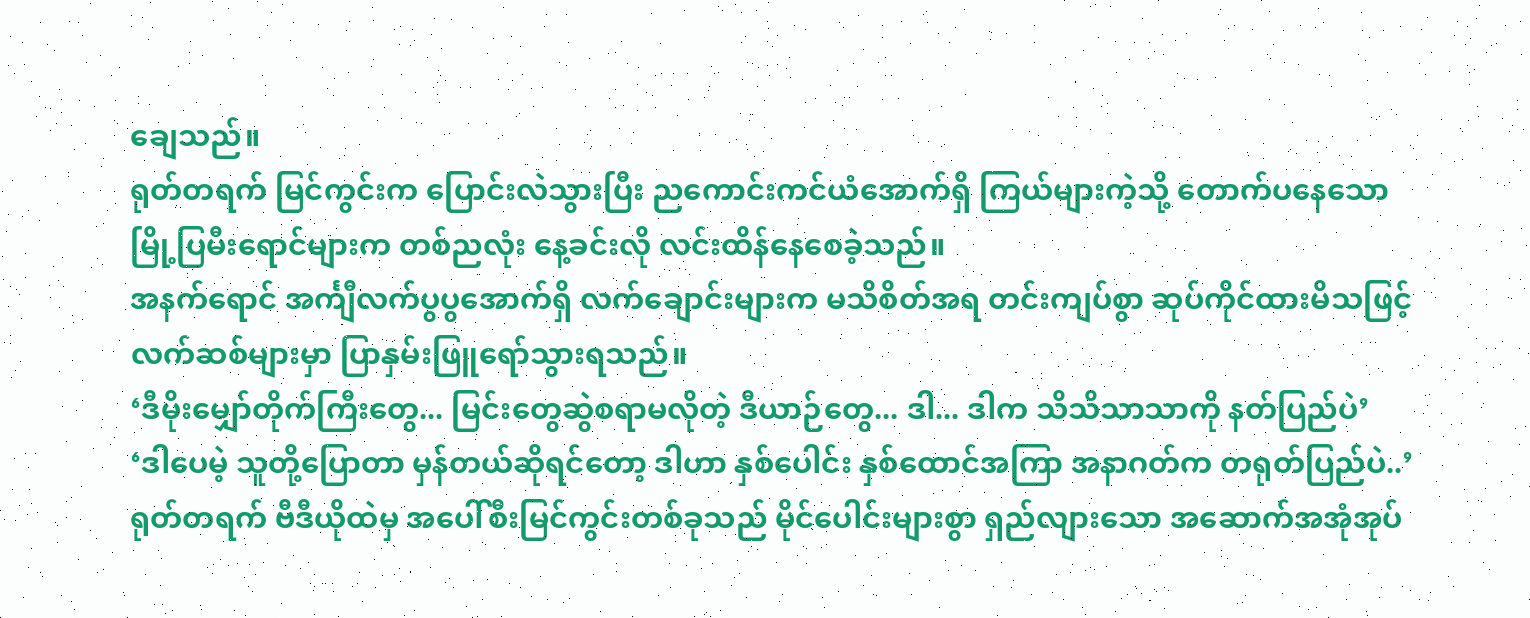ချေသည်။
ရုတ်တရက် မြင်ကွင်းက ပြောင်းလဲသွားပြီး ညကောင်းကင်ယံအောက်ရှိ ကြယ်များကဲ့သို့ တောက်ပနေသော မြို့ပြမီးရောင်များက တစ်ညလုံး နေ့ခင်းလို လင်းထိန်နေစေခဲ့သည်။
အနက်ရောင် အင်္ကျီလက်ပွပွအောက်ရှိ လက်ချောင်းများက မသိစိတ်အရ တင်းကျပ်စွာ ဆုပ်ကိုင်ထားမိသဖြင့် လက်ဆစ်များမှာ ပြာနှမ်းဖြူရော်သွားရသည်။
‘ဒီမိုးမျှော်တိုက်ကြီးတွေ... မြင်းတွေဆွဲစရာမလိုတဲ့ ဒီယာဉ်တွေ... ဒါ... ဒါက သိသိသာသာကို နတ်ပြည်ပဲ’
‘ဒါပေမဲ့ သူတို့ပြောတာ မှန်တယ်ဆိုရင်တော့ ဒါဟာ နှစ်ပေါင်း နှစ်ထောင်အကြာ အနာဂတ်က တရုတ်ပြည်ပဲ..’
ရုတ်တရက် ဗီဒီယိုထဲမှ အပေါ်စီးမြင်ကွင်းတစ်ခုသည် မိုင်ပေါင်းများစွာ ရှည်လျားသော အဆောက်အအုံအုပ်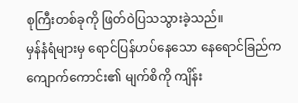စုကြီးတစ်ခုကို ဖြတ်ဝဲပြသသွားခဲ့သည်။
မှန်နံရံများမှ ရောင်ပြန်ဟပ်နေသော နေရောင်ခြည်က ကျောက်ကောင်း၏ မျက်စိကို ကျိန်း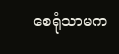စေရုံသာမက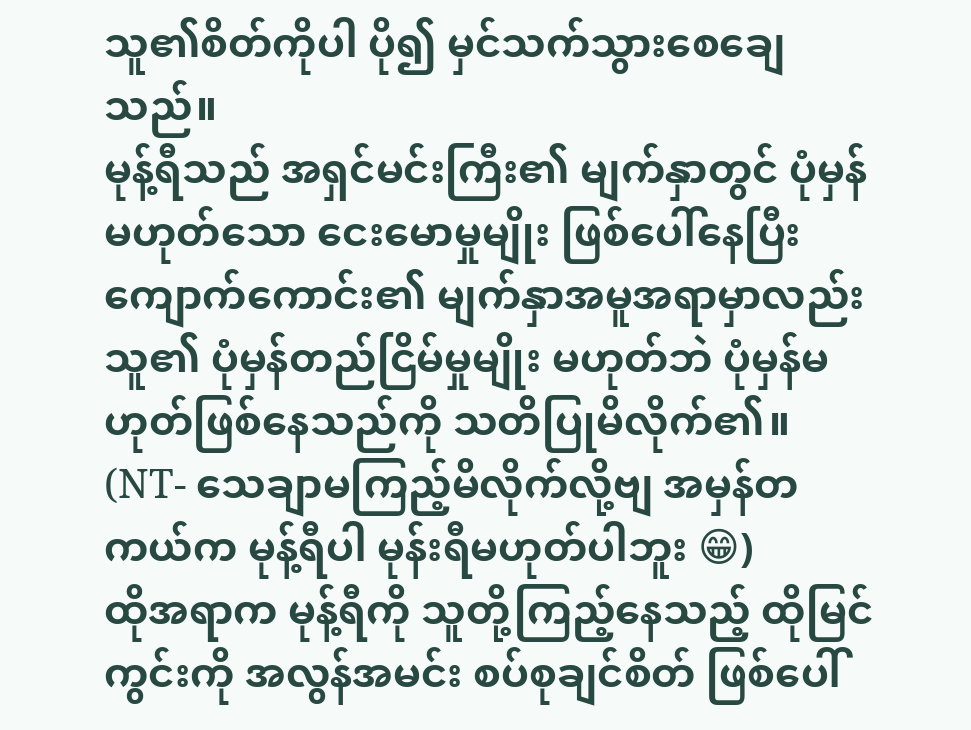သူ၏စိတ်ကိုပါ ပို၍ မှင်သက်သွားစေချေသည်။
မုန့်ရီသည် အရှင်မင်းကြီး၏ မျက်နှာတွင် ပုံမှန်မဟုတ်သော ငေးမောမှုမျိုး ဖြစ်ပေါ်နေပြီး ကျောက်ကောင်း၏ မျက်နှာအမူအရာမှာလည်း သူ၏ ပုံမှန်တည်ငြိမ်မှုမျိုး မဟုတ်ဘဲ ပုံမှန်မဟုတ်ဖြစ်နေသည်ကို သတိပြုမိလိုက်၏။
(NT- သေချာမကြည့်မိလိုက်လို့ဗျ အမှန်တကယ်က မုန့်ရီပါ မုန်းရီမဟုတ်ပါဘူး 😁)
ထိုအရာက မုန့်ရီကို သူတို့ကြည့်နေသည့် ထိုမြင်ကွင်းကို အလွန်အမင်း စပ်စုချင်စိတ် ဖြစ်ပေါ်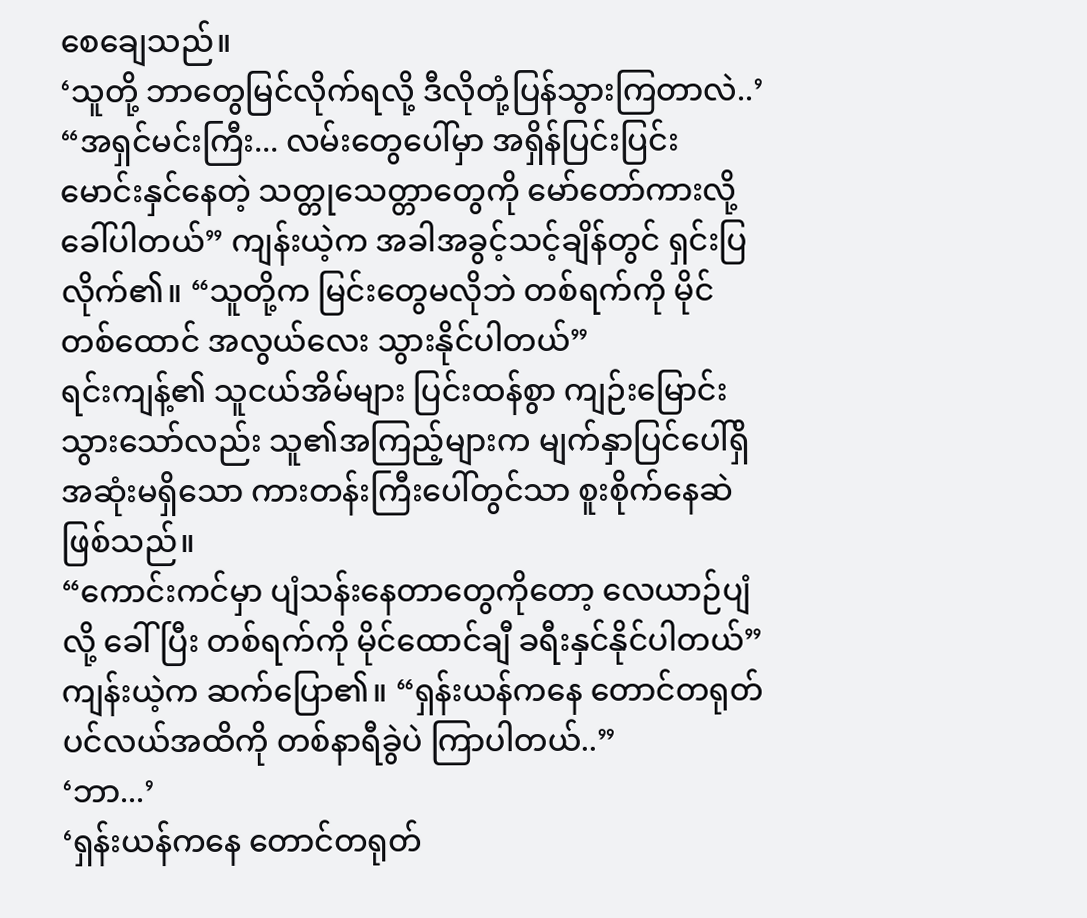စေချေသည်။
‘သူတို့ ဘာတွေမြင်လိုက်ရလို့ ဒီလိုတုံ့ပြန်သွားကြတာလဲ..’
“အရှင်မင်းကြီး... လမ်းတွေပေါ်မှာ အရှိန်ပြင်းပြင်း မောင်းနှင်နေတဲ့ သတ္တုသေတ္တာတွေကို မော်တော်ကားလို့ ခေါ်ပါတယ်” ကျန်းယဲ့က အခါအခွင့်သင့်ချိန်တွင် ရှင်းပြလိုက်၏။ “သူတို့က မြင်းတွေမလိုဘဲ တစ်ရက်ကို မိုင်တစ်ထောင် အလွယ်လေး သွားနိုင်ပါတယ်”
ရင်းကျန့်၏ သူငယ်အိမ်များ ပြင်းထန်စွာ ကျဉ်းမြောင်းသွားသော်လည်း သူ၏အကြည့်များက မျက်နှာပြင်ပေါ်ရှိ အဆုံးမရှိသော ကားတန်းကြီးပေါ်တွင်သာ စူးစိုက်နေဆဲဖြစ်သည်။
“ကောင်းကင်မှာ ပျံသန်းနေတာတွေကိုတော့ လေယာဉ်ပျံလို့ ခေါ်ပြီး တစ်ရက်ကို မိုင်ထောင်ချီ ခရီးနှင်နိုင်ပါတယ်” ကျန်းယဲ့က ဆက်ပြော၏။ “ရှန်းယန်ကနေ တောင်တရုတ်ပင်လယ်အထိကို တစ်နာရီခွဲပဲ ကြာပါတယ်..”
‘ဘာ...’
‘ရှန်းယန်ကနေ တောင်တရုတ်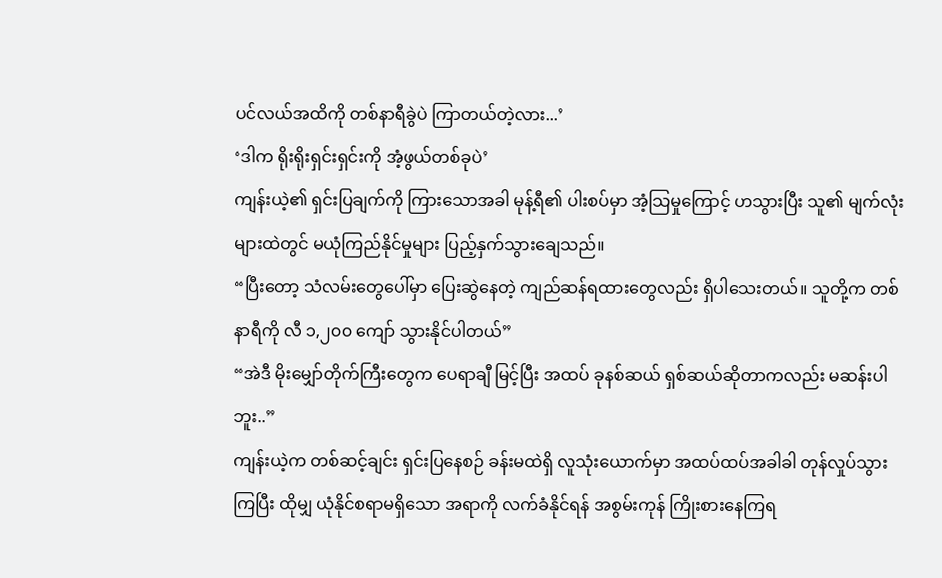ပင်လယ်အထိကို တစ်နာရီခွဲပဲ ကြာတယ်တဲ့လား...’
‘ဒါက ရိုးရိုးရှင်းရှင်းကို အံ့ဖွယ်တစ်ခုပဲ’
ကျန်းယဲ့၏ ရှင်းပြချက်ကို ကြားသောအခါ မုန့်ရီ၏ ပါးစပ်မှာ အံ့သြမှုကြောင့် ဟသွားပြီး သူ၏ မျက်လုံးများထဲတွင် မယုံကြည်နိုင်မှုများ ပြည့်နှက်သွားချေသည်။
“ပြီးတော့ သံလမ်းတွေပေါ်မှာ ပြေးဆွဲနေတဲ့ ကျည်ဆန်ရထားတွေလည်း ရှိပါသေးတယ်။ သူတို့က တစ်နာရီကို လီ ၁,၂၀၀ ကျော် သွားနိုင်ပါတယ်”
“အဲဒီ မိုးမျှော်တိုက်ကြီးတွေက ပေရာချီ မြင့်ပြီး အထပ် ခုနစ်ဆယ် ရှစ်ဆယ်ဆိုတာကလည်း မဆန်းပါဘူး..”
ကျန်းယဲ့က တစ်ဆင့်ချင်း ရှင်းပြနေစဉ် ခန်းမထဲရှိ လူသုံးယောက်မှာ အထပ်ထပ်အခါခါ တုန်လှုပ်သွားကြပြီး ထိုမျှ ယုံနိုင်စရာမရှိသော အရာကို လက်ခံနိုင်ရန် အစွမ်းကုန် ကြိုးစားနေကြရ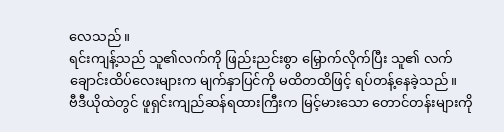လေသည်။
ရင်းကျန့်သည် သူ၏လက်ကို ဖြည်းညင်းစွာ မြှောက်လိုက်ပြီး သူ၏ လက်ချောင်းထိပ်လေးများက မျက်နှာပြင်ကို မထိတထိဖြင့် ရပ်တန့်နေခဲ့သည်။
ဗီဒီယိုထဲတွင် ဖူရှင်းကျည်ဆန်ရထားကြီးက မြင့်မားသော တောင်တန်းများကို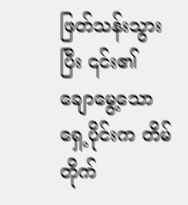ဖြတ်သန်းသွားပြီး ၎င်း၏ ချောမွေ့သော ရှေ့ပိုင်းက တိမ်တိုက်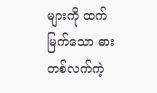များကို ထက်မြက်သော ဓားတစ်လက်ကဲ့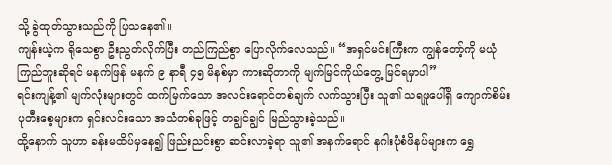သို့ ခွဲထုတ်သွားသည်ကို ပြသနေ၏။
ကျန်းယဲ့က ရိုသေစွာ ဦးညွတ်လိုက်ပြီး တည်ကြည်စွာ ပြောလိုက်လေသည်။ “အရှင်မင်းကြီးက ကျွန်တော့်ကို မယုံကြည်ဘူးဆိုရင် မနက်ဖြန် မနက် ၉ နာရီ ၄၅ မိနစ်မှာ ကားဆိုတာကို မျက်မြင်ကိုယ်တွေ့ မြင်ရမှာပါ”
ရင်းကျန့်၏ မျက်လုံးများတွင် ထက်မြက်သော အလင်းရောင်တစ်ချက် လက်သွားပြီး သူ၏ သရဖူပေါ်ရှိ ကျောက်စိမ်းပုတီးစေ့များက ရှင်းလင်းသော အသံတစ်ခုဖြင့် တချွင်ချွင် မြည်သွားခဲ့သည်။
ထို့နောက် သူဟာ ခန်းမထိပ်မှနေ၍ ဖြည်းညင်းစွာ ဆင်းလာခဲ့ရာ သူ၏ အနက်ရောင် နဂါးပုံစံဖိနပ်များက ရွှေ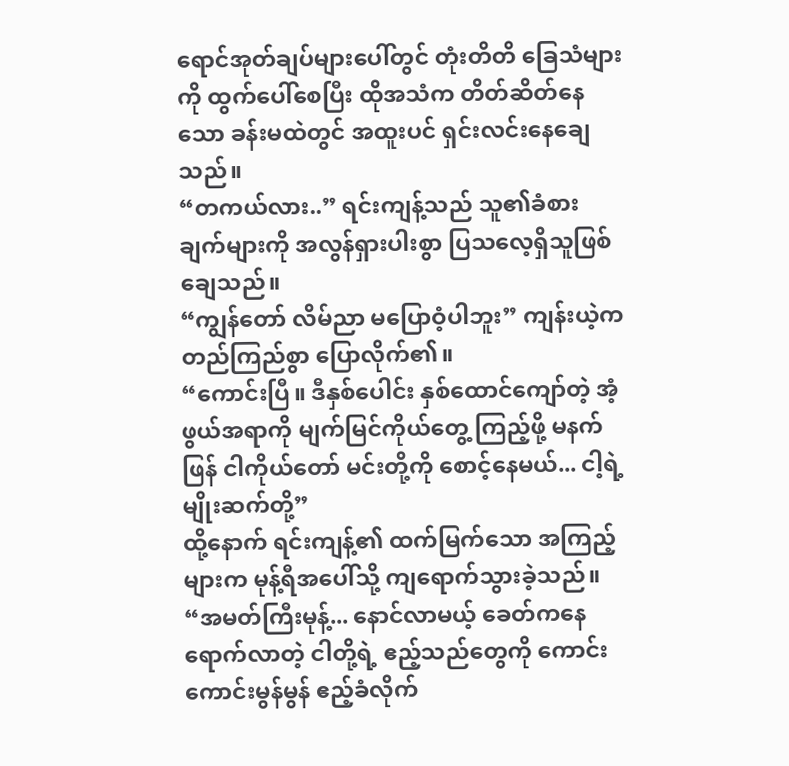ရောင်အုတ်ချပ်များပေါ်တွင် တုံးတိတိ ခြေသံများကို ထွက်ပေါ်စေပြီး ထိုအသံက တိတ်ဆိတ်နေသော ခန်းမထဲတွင် အထူးပင် ရှင်းလင်းနေချေသည်။
“တကယ်လား..” ရင်းကျန့်သည် သူ၏ခံစားချက်များကို အလွန်ရှားပါးစွာ ပြသလေ့ရှိသူဖြစ်ချေသည်။
“ကျွန်တော် လိမ်ညာ မပြောဝံ့ပါဘူး” ကျန်းယဲ့က တည်ကြည်စွာ ပြောလိုက်၏။
“ကောင်းပြီ။ ဒီနှစ်ပေါင်း နှစ်ထောင်ကျော်တဲ့ အံ့ဖွယ်အရာကို မျက်မြင်ကိုယ်တွေ့ ကြည့်ဖို့ မနက်ဖြန် ငါကိုယ်တော် မင်းတို့ကို စောင့်နေမယ်... ငါ့ရဲ့ မျိုးဆက်တို့”
ထို့နောက် ရင်းကျန့်၏ ထက်မြက်သော အကြည့်များက မုန့်ရီအပေါ်သို့ ကျရောက်သွားခဲ့သည်။ “အမတ်ကြီးမုန့်... နောင်လာမယ့် ခေတ်ကနေ ရောက်လာတဲ့ ငါတို့ရဲ့ ဧည့်သည်တွေကို ကောင်းကောင်းမွန်မွန် ဧည့်ခံလိုက်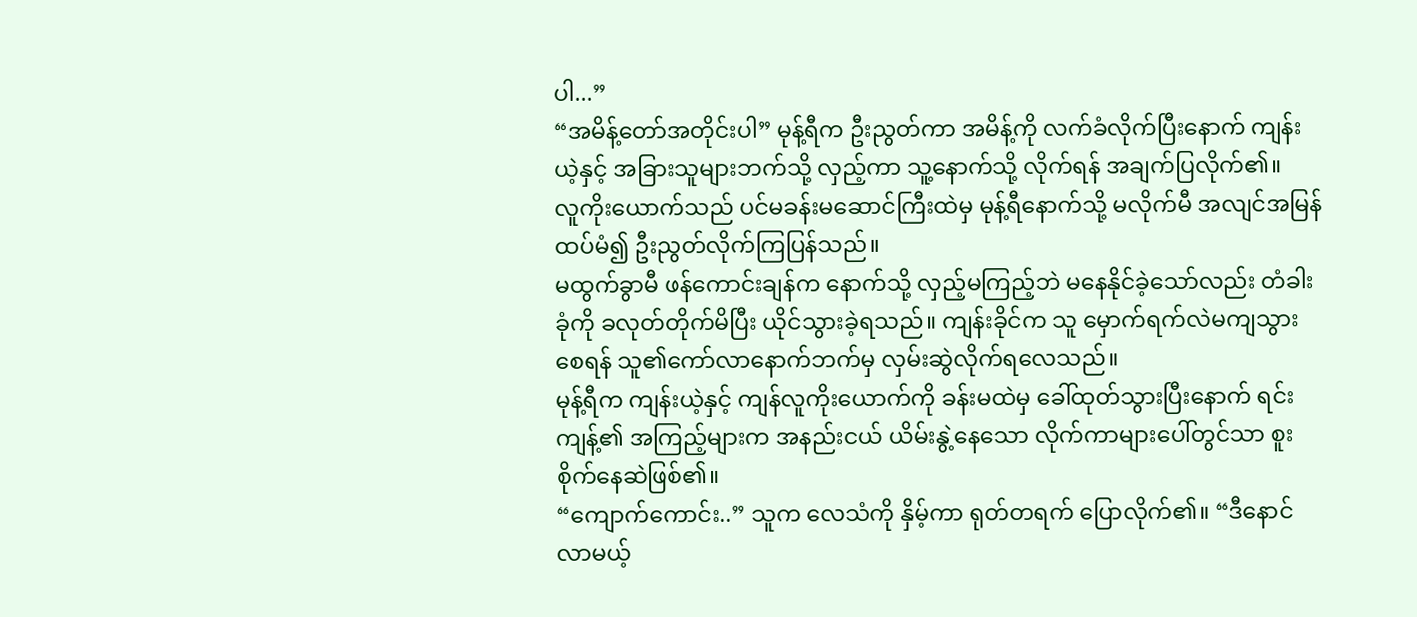ပါ...”
“အမိန့်တော်အတိုင်းပါ” မုန့်ရီက ဦးညွတ်ကာ အမိန့်ကို လက်ခံလိုက်ပြီးနောက် ကျန်းယဲ့နှင့် အခြားသူများဘက်သို့ လှည့်ကာ သူ့နောက်သို့ လိုက်ရန် အချက်ပြလိုက်၏။
လူကိုးယောက်သည် ပင်မခန်းမဆောင်ကြီးထဲမှ မုန့်ရီနောက်သို့ မလိုက်မီ အလျင်အမြန် ထပ်မံ၍ ဦးညွတ်လိုက်ကြပြန်သည်။
မထွက်ခွာမီ ဖန်ကောင်းချန်က နောက်သို့ လှည့်မကြည့်ဘဲ မနေနိုင်ခဲ့သော်လည်း တံခါးခုံကို ခလုတ်တိုက်မိပြီး ယိုင်သွားခဲ့ရသည်။ ကျန်းခိုင်က သူ မှောက်ရက်လဲမကျသွားစေရန် သူ၏ကော်လာနောက်ဘက်မှ လှမ်းဆွဲလိုက်ရလေသည်။
မုန့်ရီက ကျန်းယဲ့နှင့် ကျန်လူကိုးယောက်ကို ခန်းမထဲမှ ခေါ်ထုတ်သွားပြီးနောက် ရင်းကျန့်၏ အကြည့်များက အနည်းငယ် ယိမ်းနွဲ့နေသော လိုက်ကာများပေါ်တွင်သာ စူးစိုက်နေဆဲဖြစ်၏။
“ကျောက်ကောင်း..” သူက လေသံကို နှိမ့်ကာ ရုတ်တရက် ပြောလိုက်၏။ “ဒီနောင်လာမယ့်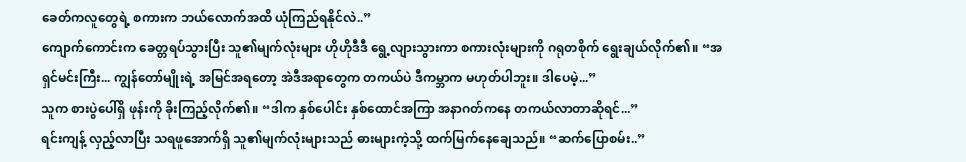ခေတ်ကလူတွေရဲ့ စကားက ဘယ်လောက်အထိ ယုံကြည်ရနိုင်လဲ..”
ကျောက်ကောင်းက ခေတ္တရပ်သွားပြီး သူ၏မျက်လုံးများ ဟိုဟိုဒီဒီ ရွေ့လျားသွားကာ စကားလုံးများကို ဂရုတစိုက် ရွေးချယ်လိုက်၏။ “အရှင်မင်းကြီး... ကျွန်တော်မျိုးရဲ့ အမြင်အရတော့ အဲဒီအရာတွေက တကယ်ပဲ ဒီကမ္ဘာက မဟုတ်ပါဘူး။ ဒါပေမဲ့...”
သူက စားပွဲပေါ်ရှိ ဖုန်းကို ခိုးကြည့်လိုက်၏။ “ဒါက နှစ်ပေါင်း နှစ်ထောင်အကြာ အနာဂတ်ကနေ တကယ်လာတာဆိုရင်...”
ရင်းကျန့် လှည့်လာပြီး သရဖူအောက်ရှိ သူ၏မျက်လုံးများသည် ဓားများကဲ့သို့ ထက်မြက်နေချေသည်။ “ဆက်ပြောစမ်း..”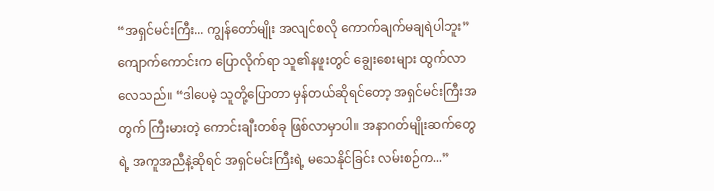“အရှင်မင်းကြီး... ကျွန်တော်မျိုး အလျင်စလို ကောက်ချက်မချရဲပါဘူး” ကျောက်ကောင်းက ပြောလိုက်ရာ သူ၏နဖူးတွင် ချွေးစေးများ ထွက်လာလေသည်။ “ဒါပေမဲ့ သူတို့ပြောတာ မှန်တယ်ဆိုရင်တော့ အရှင်မင်းကြီးအတွက် ကြီးမားတဲ့ ကောင်းချီးတစ်ခု ဖြစ်လာမှာပါ။ အနာဂတ်မျိုးဆက်တွေရဲ့ အကူအညီနဲ့ဆိုရင် အရှင်မင်းကြီးရဲ့ မသေနိုင်ခြင်း လမ်းစဉ်က...”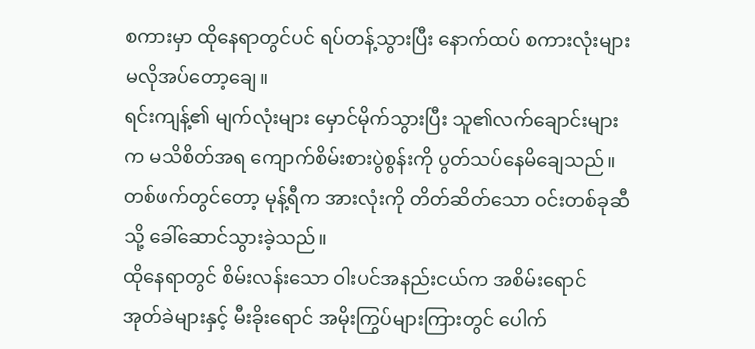စကားမှာ ထိုနေရာတွင်ပင် ရပ်တန့်သွားပြီး နောက်ထပ် စကားလုံးများ မလိုအပ်တော့ချေ။
ရင်းကျန့်၏ မျက်လုံးများ မှောင်မိုက်သွားပြီး သူ၏လက်ချောင်းများက မသိစိတ်အရ ကျောက်စိမ်းစားပွဲစွန်းကို ပွတ်သပ်နေမိချေသည်။
တစ်ဖက်တွင်တော့ မုန့်ရီက အားလုံးကို တိတ်ဆိတ်သော ဝင်းတစ်ခုဆီသို့ ခေါ်ဆောင်သွားခဲ့သည်။
ထိုနေရာတွင် စိမ်းလန်းသော ဝါးပင်အနည်းငယ်က အစိမ်းရောင် အုတ်ခဲများနှင့် မီးခိုးရောင် အမိုးကြွပ်များကြားတွင် ပေါက်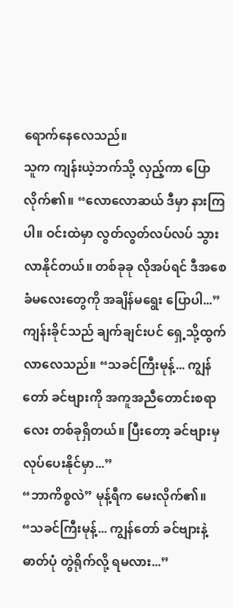ရောက်နေလေသည်။
သူက ကျန်းယဲ့ဘက်သို့ လှည့်ကာ ပြောလိုက်၏။ “လောလောဆယ် ဒီမှာ နားကြပါ။ ဝင်းထဲမှာ လွတ်လွတ်လပ်လပ် သွားလာနိုင်တယ်။ တစ်ခုခု လိုအပ်ရင် ဒီအစေခံမလေးတွေကို အချိန်မရွေး ပြောပါ...”
ကျန်းခိုင်သည် ချက်ချင်းပင် ရှေ့သို့ထွက်လာလေသည်။ “သခင်ကြီးမုန့်... ကျွန်တော် ခင်ဗျားကို အကူအညီတောင်းစရာလေး တစ်ခုရှိတယ်။ ပြီးတော့ ခင်ဗျားမှ လုပ်ပေးနိုင်မှာ...”
“ဘာကိစ္စလဲ” မုန့်ရီက မေးလိုက်၏။
“သခင်ကြီးမုန့်... ကျွန်တော် ခင်ဗျားနဲ့ ဓာတ်ပုံ တွဲရိုက်လို့ ရမလား...”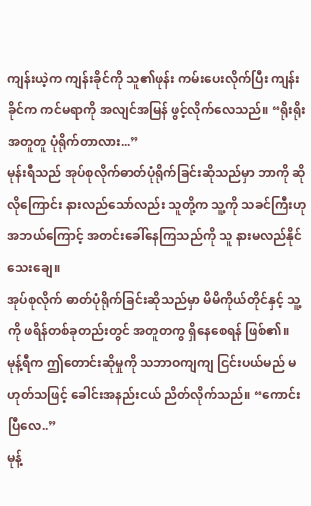ကျန်းယဲ့က ကျန်းခိုင်ကို သူ၏ဖုန်း ကမ်းပေးလိုက်ပြီး ကျန်းခိုင်က ကင်မရာကို အလျင်အမြန် ဖွင့်လိုက်လေသည်။ “ရိုးရိုး အတူတူ ပုံရိုက်တာလား...”
မုန်းရီသည် အုပ်စုလိုက်ဓာတ်ပုံရိုက်ခြင်းဆိုသည်မှာ ဘာကို ဆိုလိုကြောင်း နားလည်သော်လည်း သူတို့က သူ့ကို သခင်ကြီးဟု အဘယ်ကြောင့် အတင်းခေါ်နေကြသည်ကို သူ နားမလည်နိုင်သေးချေ။
အုပ်စုလိုက် ဓာတ်ပုံရိုက်ခြင်းဆိုသည်မှာ မိမိကိုယ်တိုင်နှင့် သူ့ကို ဖရိန်တစ်ခုတည်းတွင် အတူတကွ ရှိနေစေရန် ဖြစ်၏။
မုန့်ရီက ဤတောင်းဆိုမှုကို သဘာဝကျကျ ငြင်းပယ်မည် မဟုတ်သဖြင့် ခေါင်းအနည်းငယ် ညိတ်လိုက်သည်။ “ကောင်းပြီလေ..”
မုန့်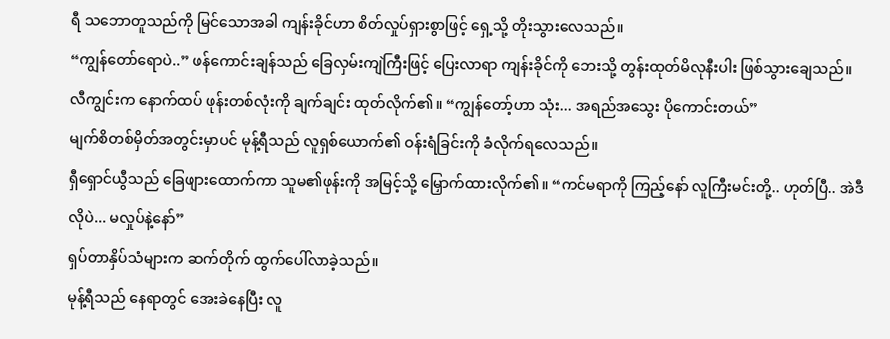ရီ သဘောတူသည်ကို မြင်သောအခါ ကျန်းခိုင်ဟာ စိတ်လှုပ်ရှားစွာဖြင့် ရှေ့သို့ တိုးသွားလေသည်။
“ကျွန်တော်ရောပဲ..” ဖန်ကောင်းချန်သည် ခြေလှမ်းကျဲကြီးဖြင့် ပြေးလာရာ ကျန်းခိုင်ကို ဘေးသို့ တွန်းထုတ်မိလုနီးပါး ဖြစ်သွားချေသည်။
လီကျွင်းက နောက်ထပ် ဖုန်းတစ်လုံးကို ချက်ချင်း ထုတ်လိုက်၏။ “ကျွန်တော့်ဟာ သုံး... အရည်အသွေး ပိုကောင်းတယ်”
မျက်စိတစ်မှိတ်အတွင်းမှာပင် မုန့်ရီသည် လူရှစ်ယောက်၏ ဝန်းရံခြင်းကို ခံလိုက်ရလေသည်။
ရှီရှောင်ယွီသည် ခြေဖျားထောက်ကာ သူမ၏ဖုန်းကို အမြင့်သို့ မြှောက်ထားလိုက်၏။ “ကင်မရာကို ကြည့်နော် လူကြီးမင်းတို့.. ဟုတ်ပြီ.. အဲဒီလိုပဲ... မလှုပ်နဲ့နော်”
ရှပ်တာနှိပ်သံများက ဆက်တိုက် ထွက်ပေါ်လာခဲ့သည်။
မုန့်ရီသည် နေရာတွင် အေးခဲနေပြီး လူ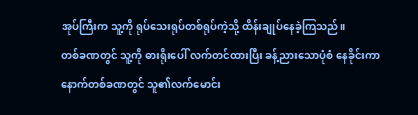အုပ်ကြီးက သူ့ကို ရုပ်သေးရုပ်တစ်ရုပ်ကဲ့သို့ ထိန်းချုပ်နေခဲ့ကြသည်။
တစ်ခဏတွင် သူ့ကို ဓားရိုးပေါ် လက်တင်ထားပြီး ခန့်ညားသောပုံစံ နေခိုင်းကာ နောက်တစ်ခဏတွင် သူ၏လက်မောင်း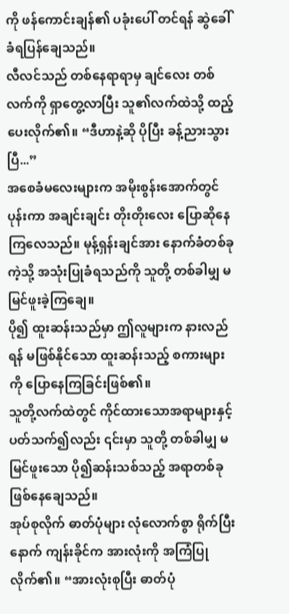ကို ဖန်ကောင်းချန်၏ ပခုံးပေါ် တင်ရန် ဆွဲခေါ်ခံရပြန်ချေသည်။
လီလင်သည် တစ်နေရာရာမှ ချင်လေး တစ်လက်ကို ရှာတွေ့လာပြီး သူ၏လက်ထဲသို့ ထည့်ပေးလိုက်၏။ “ဒီဟာနဲ့ဆို ပိုပြီး ခန့်ညားသွားပြီ...”
အစေခံမလေးများက အမိုးစွန်းအောက်တွင် ပုန်းကာ အချင်းချင်း တိုးတိုးလေး ပြောဆိုနေကြလေသည်။ မုန့်ရှန်းချင်အား နောက်ခံတစ်ခုကဲ့သို့ အသုံးပြုခံရသည်ကို သူတို့ တစ်ခါမျှ မမြင်ဖူးခဲ့ကြချေ။
ပို၍ ထူးဆန်းသည်မှာ ဤလူများက နားလည်ရန် မဖြစ်နိုင်သော ထူးဆန်းသည့် စကားများကို ပြောနေကြခြင်းဖြစ်၏။
သူတို့လက်ထဲတွင် ကိုင်ထားသောအရာများနှင့် ပတ်သက်၍လည်း ၎င်းမှာ သူတို့ တစ်ခါမျှ မမြင်ဖူးသော ပို၍ဆန်းသစ်သည့် အရာတစ်ခု ဖြစ်နေချေသည်။
အုပ်စုလိုက် ဓာတ်ပုံများ လုံလောက်စွာ ရိုက်ပြီးနောက် ကျန်းခိုင်က အားလုံးကို အကြံပြုလိုက်၏။ “အားလုံးစုပြီး ဓာတ်ပုံ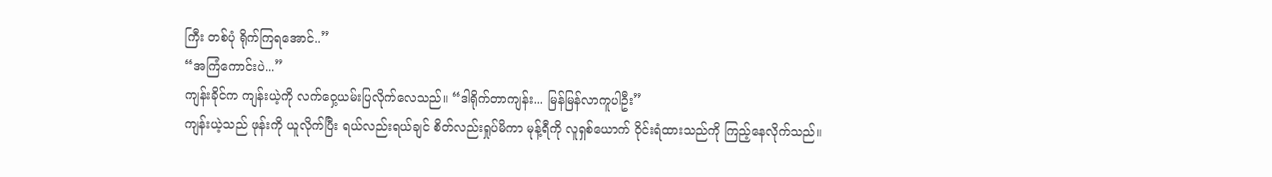ကြီး တစ်ပုံ ရိုက်ကြရအောင်..”
“အကြံကောင်းပဲ...”
ကျန်းခိုင်က ကျန်းယဲ့ကို လက်ဝှေ့ယမ်းပြလိုက်လေသည်။ “ဒါရိုက်တာကျန်း... မြန်မြန်လာကူပါဦး”
ကျန်းယဲ့သည် ဖုန်းကို ယူလိုက်ပြီး ရယ်လည်းရယ်ချင် စိတ်လည်းရှုပ်မိကာ မုန့်ရီကို လူရှစ်ယောက် ဝိုင်းရံထားသည်ကို ကြည့်နေလိုက်သည်။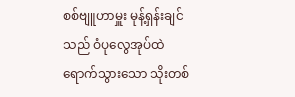စစ်ဗျူဟာမှူး မုန့်ရှန်းချင်သည် ဝံပုလွေအုပ်ထဲ ရောက်သွားသော သိုးတစ်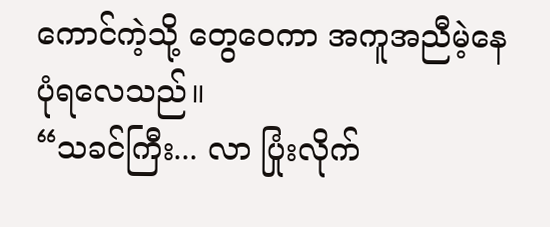ကောင်ကဲ့သို့ တွေဝေကာ အကူအညီမဲ့နေပုံရလေသည်။
“သခင်ကြီး... လာ ပြုံးလိုက်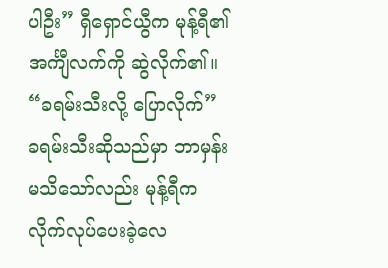ပါဦး” ရှီရှောင်ယွီက မုန့်ရီ၏ အင်္ကျီလက်ကို ဆွဲလိုက်၏။ “ခရမ်းသီးလို့ ပြောလိုက်”
ခရမ်းသီးဆိုသည်မှာ ဘာမှန်းမသိသော်လည်း မုန့်ရီက လိုက်လုပ်ပေးခဲ့လေ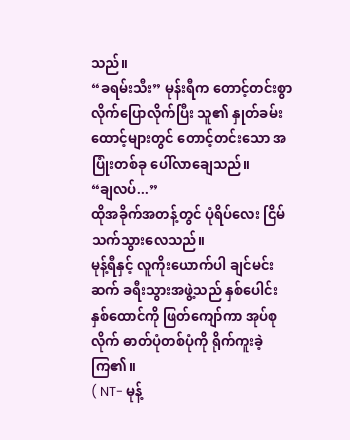သည်။
“ခရမ်းသီး” မုန်းရီက တောင့်တင်းစွာ လိုက်ပြောလိုက်ပြီး သူ၏ နှုတ်ခမ်းထောင့်များတွင် တောင့်တင်းသော အပြုံးတစ်ခု ပေါ်လာချေသည်။
“ချလပ်...”
ထိုအခိုက်အတန့်တွင် ပုံရိပ်လေး ငြိမ်သက်သွားလေသည်။
မုန့်ရီနှင့် လူကိုးယောက်ပါ ချင်မင်းဆက် ခရီးသွားအဖွဲ့သည် နှစ်ပေါင်း နှစ်ထောင်ကို ဖြတ်ကျော်ကာ အုပ်စုလိုက် ဓာတ်ပုံတစ်ပုံကို ရိုက်ကူးခဲ့ကြ၏။
( NT- မုန့်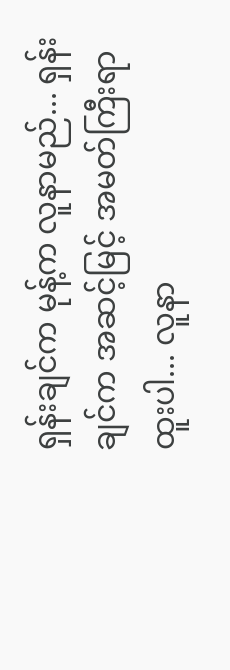ရှန်းချင်က မုန့်က လူနာမည်... ရှန်းချင်က အဆင့်မြင့် အမတ်ကြီးရာထူးပါ... လူနာ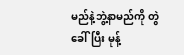မည်နဲ့ဘွဲ့နာမည်ကို တွဲခေါ်ပြီး မုန့်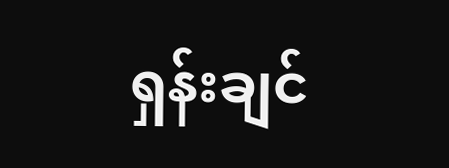ရှန်းချင်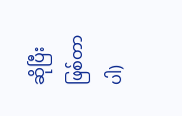ဆိုပြီး ဖြစ်တာပါ)